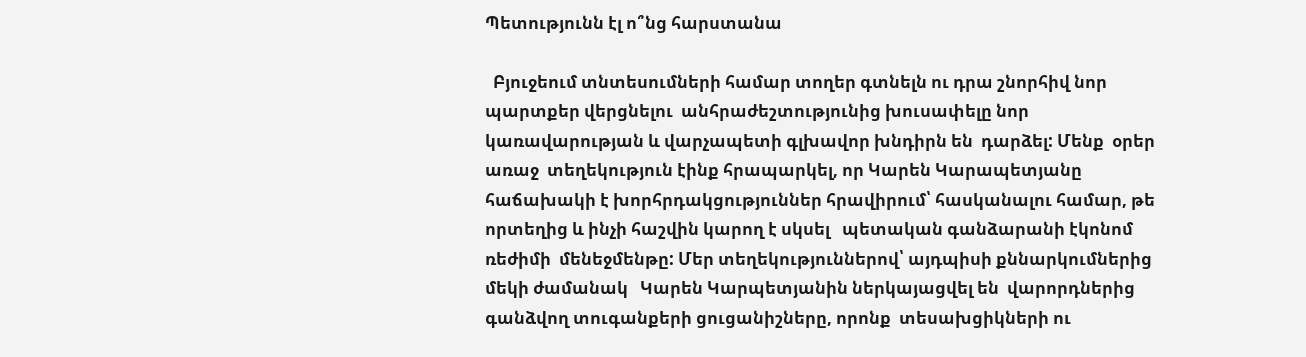Պետությունն էլ ո՞նց հարստանա

  Բյուջեում տնտեսումների համար տողեր գտնելն ու դրա շնորհիվ նոր պարտքեր վերցնելու  անհրաժեշտությունից խուսափելը նոր կառավարության և վարչապետի գլխավոր խնդիրն են  դարձել: Մենք  օրեր առաջ  տեղեկություն էինք հրապարկել, որ Կարեն Կարապետյանը հաճախակի է խորհրդակցություններ հրավիրում՝ հասկանալու համար, թե որտեղից և ինչի հաշվին կարող է սկսել   պետական գանձարանի էկոնոմ ռեժիմի  մենեջմենթը: Մեր տեղեկություններով՝ այդպիսի քննարկումներից մեկի ժամանակ   Կարեն Կարպետյանին ներկայացվել են  վարորդներից գանձվող տուգանքերի ցուցանիշները, որոնք  տեսախցիկների ու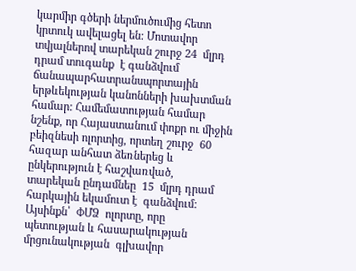կարմիր գծերի ներմուծումից հետո կրտուկ ավելացել են: Մոտավոր տվյալներով տարեկան շուրջ 24  մլրդ դրամ տուգանք  է գանձվում   ճանապարհատրանսպորտային երթևեկության կանոնների խախտման համար: Համեմատության համար նշենք, որ Հայաստանում փոքր ու միջին բեիզնեսի ոլորտից, որտեղ շուրջ  60  հազար անհատ ձեռներեց և  ընկերություն է հաշվառված,  տարեկան ընդամնեը  15  մլրդ դրամ հարկային եկամուտ է  գանձվում: Այսինքն՝  ՓՄՁ  ոլորտը, որը պետության և հասարակության մրցունակության  գլխավոր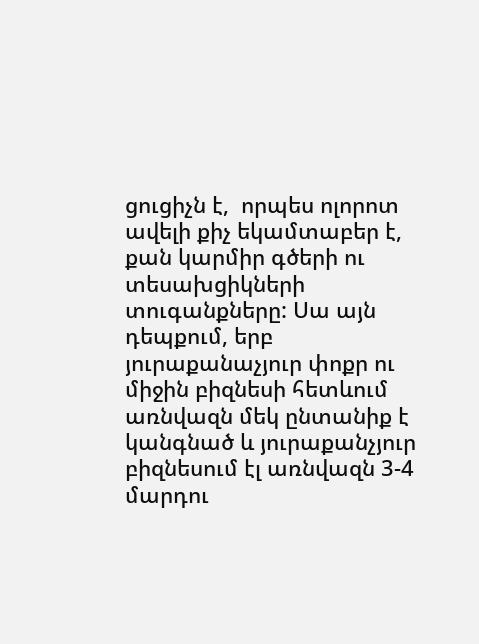ցուցիչն է,  որպես ոլորոտ ավելի քիչ եկամտաբեր է, քան կարմիր գծերի ու  տեսախցիկների տուգանքները: Սա այն դեպքում, երբ  յուրաքանաչյուր փոքր ու միջին բիզնեսի հետևում առնվազն մեկ ընտանիք է   կանգնած և յուրաքանչյուր բիզնեսում էլ առնվազն 3-4 մարդու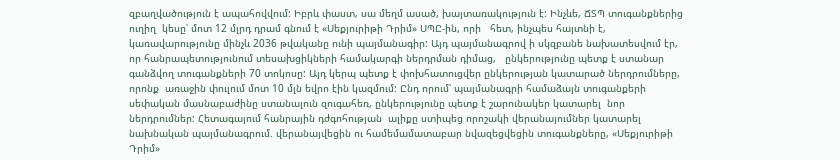զբաղվածություն է ապահովվում: Իբրև փաստ, սա մեղմ ասած, խայտառակություն է: Ինչևե, ՃՏՊ տուգանքներից  ուղիղ  կեսը՝ մոտ 12 մլրդ դրամ գնում է «Սեքյուրիթի Դրիմ» ՍՊԸ-ին, որի   հետ, ինչպես հայտնի է,  կառավարությունը մինչև 2036 թվականը ունի պայմանագիր: Այդ պայմանագրով ի սկզբանե նախատեսվում էր, որ հանրապետությունում տեսախցիկների համակարգի ներդրման դիմաց,   ընկերությունը պետք է ստանար  գանձվող տուգանքների 70 տոկոսը: Այդ կերպ պետք է փոխհատուցվեր ընկերության կատարած ներդրումները, որոնք  առաջին փուլում մոտ 10 մլն եվրո էին կազմում: Ընդ որում՝ պայմանագրի համաձայն տուգանքերի սեփական մասնաբաժինը ստանալուն զուգահեռ, ընկերությունը պետք է շարունակեր կատարել  նոր ներդրումներ: Հետագայում հանրային դժգոհության  ալիքը ստիպեց որոշակի վերանայումներ կատարել նախնական պայմանագրում. վերանայվեցին ու համեմամատաբար նվազեցվեցին տուգանքները, «Սեքյուրիթի Դրիմ»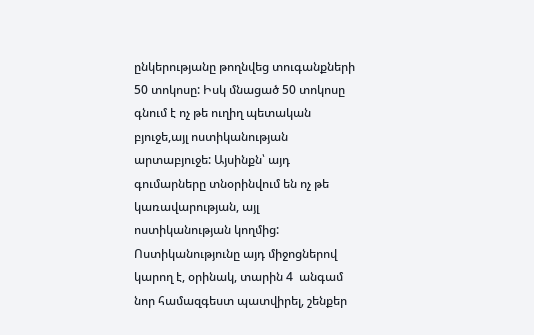ընկերությանը թողնվեց տուգանքների  50 տոկոսը: Իսկ մնացած 50 տոկոսը գնում է ոչ թե ուղիղ պետական բյուջե,այլ ոստիկանության արտաբյուջե: Այսինքն՝ այդ գումարները տնօրինվում են ոչ թե կառավարության, այլ ոստիկանության կողմից: Ոստիկանությունը այդ միջոցներով կարող է, օրինակ, տարին 4  անգամ նոր համազգեստ պատվիրել, շենքեր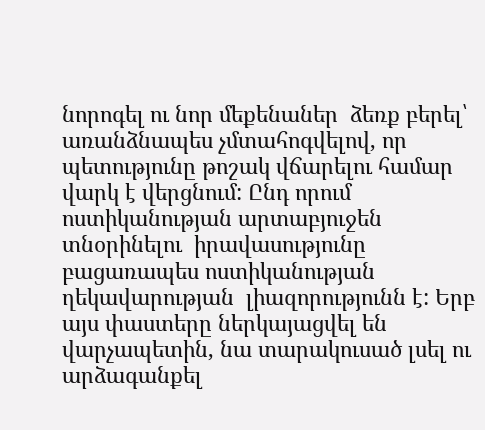նորոգել ու նոր մեքենաներ  ձեռք բերել՝ առանձնապես չմտահոգվելով, որ պետությունը թոշակ վճարելու համար վարկ է վերցնում: Ընդ որում ոստիկանության արտաբյուջեն տնօրինելու  իրավասությունը բացառապես ոստիկանության ղեկավարության  լիազորությունն է: Երբ այս փաստերը ներկայացվել են վարչապետին, նա տարակուսած լսել ու արձագանքել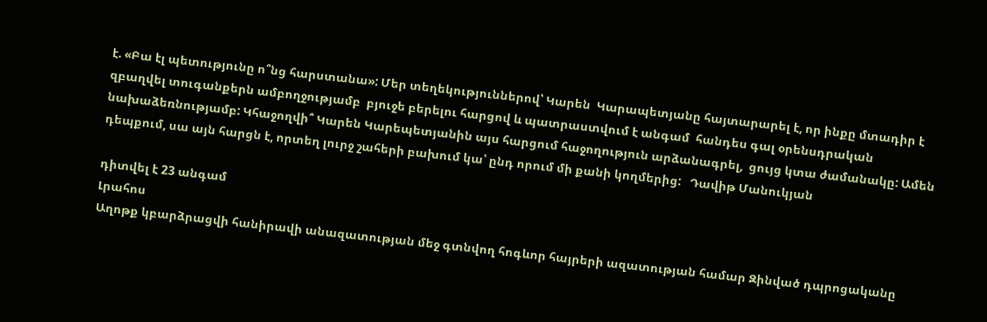է. «Բա էլ պետությունը ո՞նց հարստանա»: Մեր տեղեկություններով՝ Կարեն  Կարապետյանը հայտարարել է, որ ինքը մտադիր է զբաղվել տուգանքերն ամբողջությամբ  բյուջե բերելու հարցով և պատրաստվում է անգամ  հանդես գալ օրենսդրական նախաձեռնությամբ: Կհաջողվի՞ Կարեն Կարեպետյանին այս հարցում հաջողություն արձանագրել,  ցույց կտա ժամանակը: Ամեն դեպքում, սա այն հարցն է, որտեղ լուրջ շահերի բախում կա՝ ընդ որում մի քանի կողմերից:   Դավիթ Մանուկյան

դիտվել է 23 անգամ
Լրահոս
Աղոթք կբարձրացվի հանիրավի անազատության մեջ գտնվող հոգևոր հայրերի ազատության համար Զինված դպրոցականը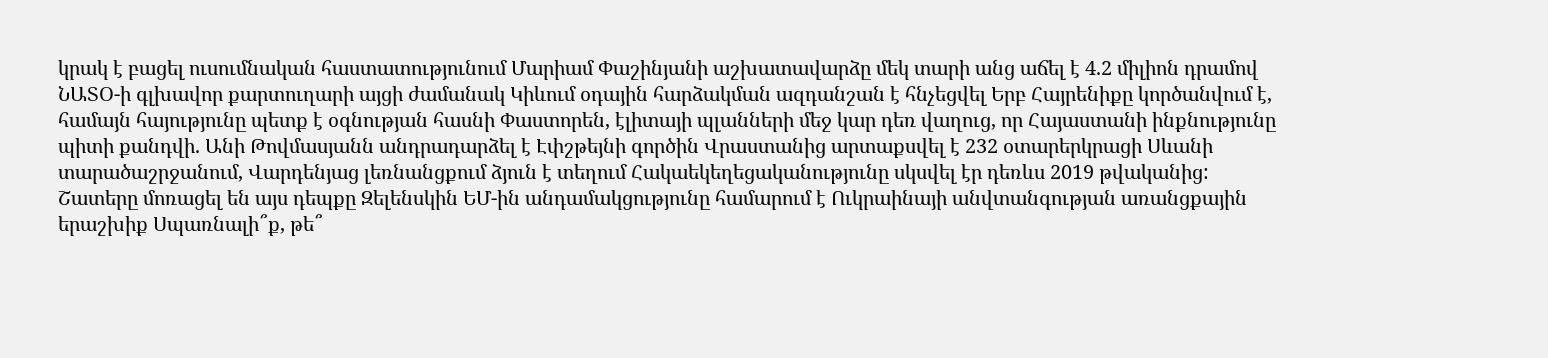կրակ է բացել ուսումնական հաստատությունում Մարիամ Փաշինյանի աշխատավարձը մեկ տարի անց աճել է 4.2 միլիոն դրամով ՆԱՏՕ-ի գլխավոր քարտուղարի այցի ժամանակ Կիևում օդային հարձակման ազդանշան է հնչեցվել Երբ Հայրենիքը կործանվում է, համայն հայությունը պետք է օգնության հասնի Փաստորեն, էլիտայի պլանների մեջ կար դեռ վաղուց, որ Հայաստանի ինքնությունը պիտի քանդվի. Անի Թովմասյանն անդրադարձել է Էփշթեյնի գործին Վրաստանից արտաքսվել է 232 օտարերկրացի Սևանի տարածաշրջանում, Վարդենյաց լեռնանցքում ձյուն է տեղում Հակաեկեղեցականությունը սկսվել էր դեռևս 2019 թվականից: Շատերը մոռացել են այս դեպքը Զելենսկին ԵՄ-ին անդամակցությունը համարում է Ուկրաինայի անվտանգության առանցքային երաշխիք Սպառնալի՞ք, թե՞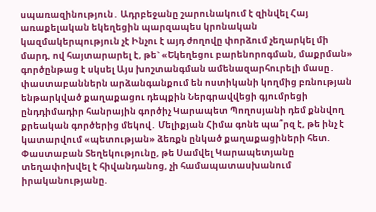սպառազինություն․ Ադրբեջանը շարունակում է զինվել Հայ առաքելական եկեղեցին պարզապես կրոնական կազմակերպություն չէ Ինչու է այդ ժողովը փորձում չեղարկել մի մարդ, ով հայտարարել է, թե` «Եկեղեցու բարենորոգման, մաքրման» գործընթաց է սկսել Այս խոշտանգման ամենազարհուրելի մասը․ փաստաբաններն արձանգանքում են ոստիկանի կողմից բռնության ենթարկված քաղաքացու դեպքին Ներգրավվեցի գյումրեցի ընդդիմադիր հանրային գործիչ Կարապետ Պողոսյանի դեմ քննվող քրեական գործերից մեկով․ Մելիքյան Հիմա գոնե պա՞րզ է, թե ինչ է կատարվում «պետության» ձեռքն ընկած քաղաքացիների հետ. Փաստաբան Տեղեկությունը, թե Սամվել Կարապետյանը տեղափոխվել է հիվանդանոց, չի համապատասխանում իրականությանը.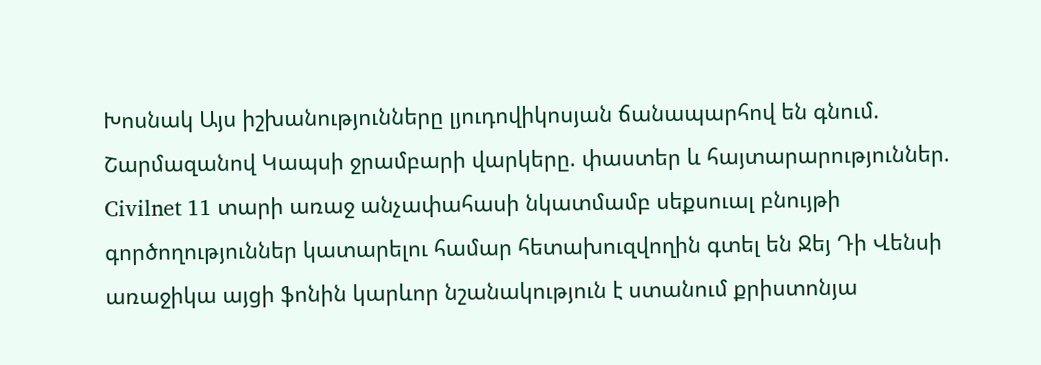Խոսնակ Այս իշխանությունները լյուդովիկոսյան ճանապարհով են գնում. Շարմազանով Կապսի ջրամբարի վարկերը. փաստեր և հայտարարություններ. Civilnet 11 տարի առաջ անչափահասի նկատմամբ սեքսուալ բնույթի գործողություններ կատարելու համար հետախուզվողին գտել են Ջեյ Դի Վենսի առաջիկա այցի ֆոնին կարևոր նշանակություն է ստանում քրիստոնյա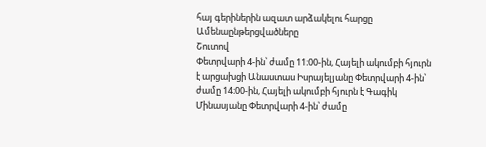հայ գերիներին ազատ արձակելու հարցը
Ամենաընթերցվածները
Շուտով
Փետրվարի 4-ին՝ ժամը 11։00-ին, Հայելի ակումբի հյուրն է արցախցի Անաստաս Իսրայելյանը Փետրվարի 4-ին՝ ժամը 14։00-ին, Հայելի ակումբի հյուրն է Գագիկ Մինասյանը Փետրվարի 4-ին՝ ժամը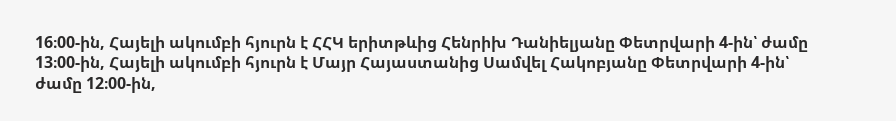16։00-ին, Հայելի ակումբի հյուրն է ՀՀԿ երիտթևից Հենրիխ Դանիելյանը Փետրվարի 4-ին՝ ժամը 13։00-ին, Հայելի ակումբի հյուրն է Մայր Հայաստանից Սամվել Հակոբյանը Փետրվարի 4-ին՝ ժամը 12։00-ին,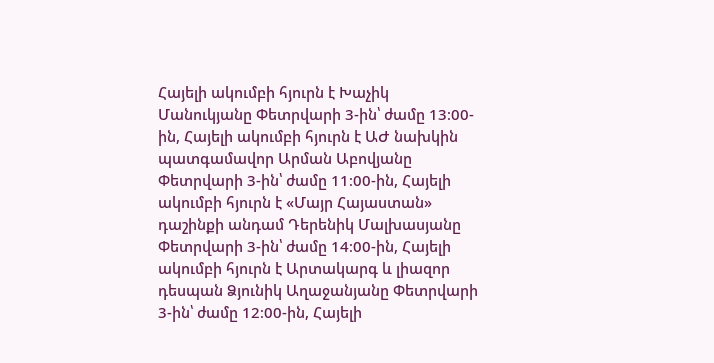Հայելի ակումբի հյուրն է Խաչիկ Մանուկյանը Փետրվարի 3-ին՝ ժամը 13։00-ին, Հայելի ակումբի հյուրն է ԱԺ նախկին պատգամավոր Արման Աբովյանը Փետրվարի 3-ին՝ ժամը 11։00-ին, Հայելի ակումբի հյուրն է «Մայր Հայաստան» դաշինքի անդամ Դերենիկ Մալխասյանը Փետրվարի 3-ին՝ ժամը 14։00-ին, Հայելի ակումբի հյուրն է Արտակարգ և լիազոր դեսպան Ձյունիկ Աղաջանյանը Փետրվարի 3-ին՝ ժամը 12։00-ին, Հայելի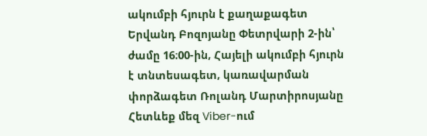ակումբի հյուրն է քաղաքագետ Երվանդ Բոզոյանը Փետրվարի 2-ին՝ ժամը 16։00-ին, Հայելի ակումբի հյուրն է տնտեսագետ, կառավարման փորձագետ Ռոլանդ Մարտիրոսյանը
Հետևեք մեզ Viber-ում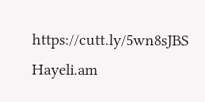https://cutt.ly/5wn8sJBS
Hayeli.am